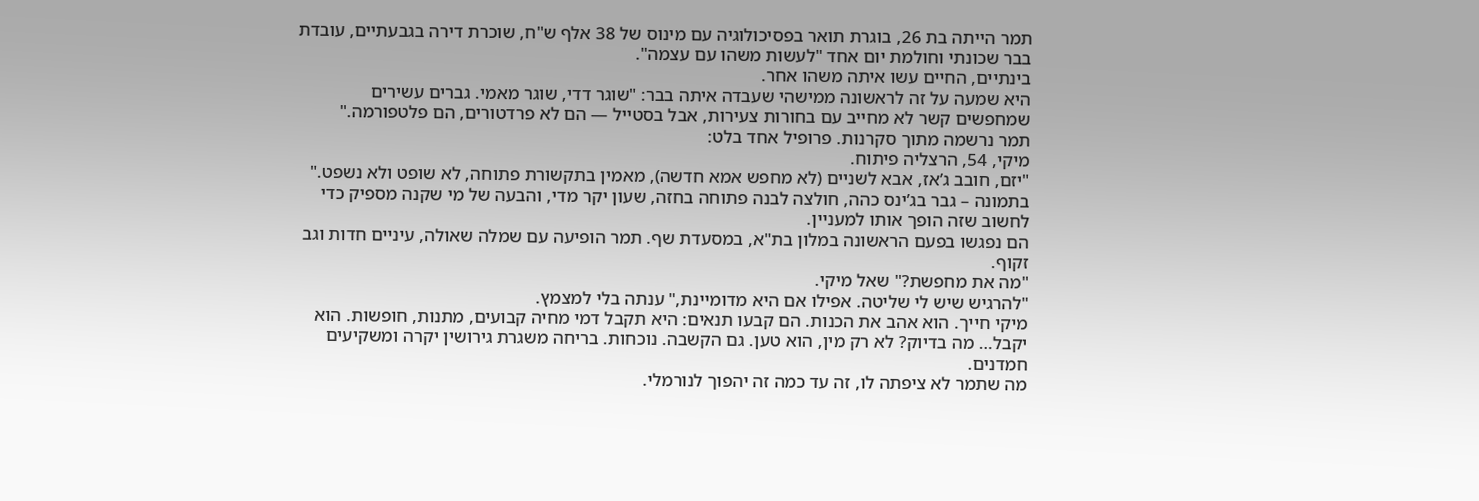תמר הייתה בת 26, בוגרת תואר בפסיכולוגיה עם מינוס של 38 אלף ש"ח, שוכרת דירה בגבעתיים, עובדת בבר שכונתי וחולמת יום אחד "לעשות משהו עם עצמה".
בינתיים, החיים עשו איתה משהו אחר.
היא שמעה על זה לראשונה ממישהי שעבדה איתה בבר: "שוגר דדי, שוגר מאמי. גברים עשירים שמחפשים קשר לא מחייב עם בחורות צעירות, אבל בסטייל — הם לא פרדטורים, הם פלטפורמה."
תמר נרשמה מתוך סקרנות. פרופיל אחד בלט:
מיקי, 54, הרצליה פיתוח.
"יזם, חובב ג’אז, אבא לשניים (לא מחפש אמא חדשה), מאמין בתקשורת פתוחה, לא שופט ולא נשפט."
בתמונה – גבר בג’ינס כהה, חולצה לבנה פתוחה בחזה, שעון יקר מדי, והבעה של מי שקנה מספיק כדי לחשוב שזה הופך אותו למעניין.
הם נפגשו בפעם הראשונה במלון בת"א, במסעדת שף. תמר הופיעה עם שמלה שאולה, עיניים חדות וגב זקוף.
"מה את מחפשת?" שאל מיקי.
"להרגיש שיש לי שליטה. אפילו אם היא מדומיינת," ענתה בלי למצמץ.
מיקי חייך. הוא אהב את הכנות. הם קבעו תנאים: היא תקבל דמי מחיה קבועים, מתנות, חופשות. הוא יקבל… מה בדיוק? לא רק מין, הוא טען. גם הקשבה. נוכחות. בריחה משגרת גירושין יקרה ומשקיעים חמדנים.
מה שתמר לא ציפתה לו, זה עד כמה זה יהפוך לנורמלי.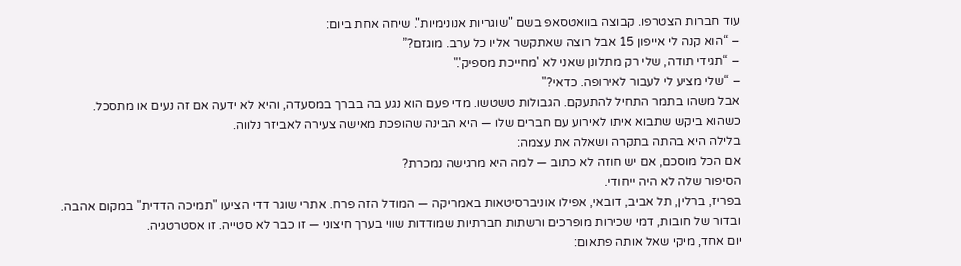עוד חברות הצטרפו. קבוצה בוואטסאפ בשם "שוגריות אנונימיות". שיחה אחת ביום:
– “הוא קנה לי אייפון 15 אבל רוצה שאתקשר אליו כל ערב. מוגזם?”
– “תגידי תודה, שלי רק מתלונן שאני לא 'מחייכת מספיק'."
– “שלי מציע לי לעבור לאירופה. כדאי?"
אבל משהו בתמר התחיל להתעקם. הגבולות טשטשו. מדי פעם הוא נגע בה בברך במסעדה, והיא לא ידעה אם זה נעים או מתסכל.
כשהוא ביקש שתבוא איתו לאירוע עם חברים שלו — היא הבינה שהופכת מאישה צעירה לאביזר נלווה.
בלילה היא בהתה בתקרה ושאלה את עצמה:
אם הכל מוסכם, אם יש חוזה לא כתוב — למה היא מרגישה נמכרת?
הסיפור שלה לא היה ייחודי.
בפריז, ברלין, תל אביב, דובאי, אפילו אוניברסיטאות באמריקה — המודל הזה פרח. אתרי שוגר דדי הציעו "תמיכה הדדית" במקום אהבה.
ובדור של חובות, דמי שכירות מופרכים ורשתות חברתיות שמודדות שווי בערך חיצוני — זו כבר לא סטייה. זו אסטרטגיה.
יום אחד, מיקי שאל אותה פתאום: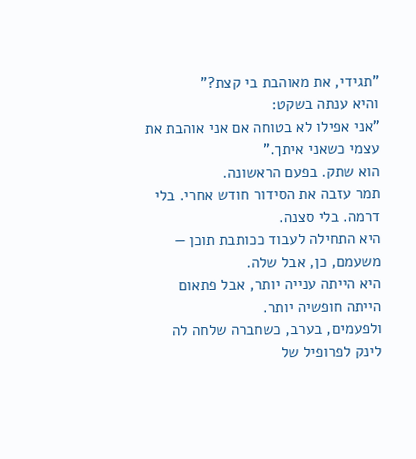"תגידי, את מאוהבת בי קצת?"
והיא ענתה בשקט:
"אני אפילו לא בטוחה אם אני אוהבת את עצמי כשאני איתך."
הוא שתק. בפעם הראשונה.
תמר עזבה את הסידור חודש אחרי. בלי דרמה. בלי סצנה.
היא התחילה לעבוד ככותבת תוכן — משעמם, כן, אבל שלה.
היא הייתה ענייה יותר, אבל פתאום הייתה חופשיה יותר.
ולפעמים, בערב, כשחברה שלחה לה לינק לפרופיל של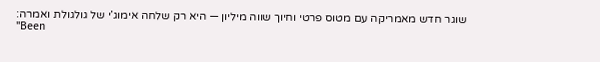שוגר חדש מאמריקה עם מטוס פרטי וחיוך שווה מיליון — היא רק שלחה אימוג’י של גולגולת ואמרה:
"Been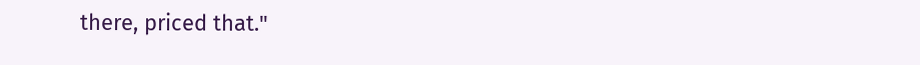there, priced that."